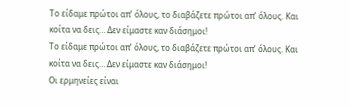Το είδαμε πρώτοι απ’ όλους, το διαβάζετε πρώτοι απ’ όλους. Και κοίτα να δεις… Δεν είμαστε καν διάσημοι!
Το είδαμε πρώτοι απ’ όλους, το διαβάζετε πρώτοι απ’ όλους. Και κοίτα να δεις… Δεν είμαστε καν διάσημοι!
Οι ερμηνείες είναι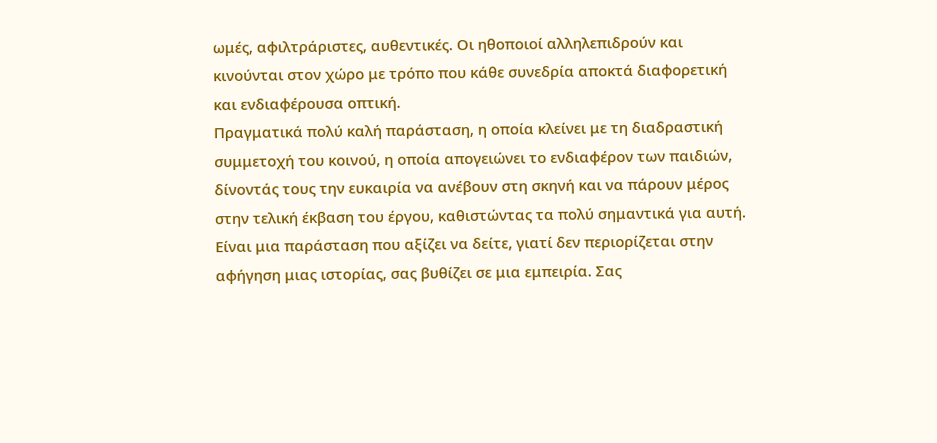ωμές, αφιλτράριστες, αυθεντικές. Οι ηθοποιοί αλληλεπιδρούν και κινούνται στον χώρο με τρόπο που κάθε συνεδρία αποκτά διαφορετική και ενδιαφέρουσα οπτική.
Πραγματικά πολύ καλή παράσταση, η οποία κλείνει με τη διαδραστική συμμετοχή του κοινού, η οποία απογειώνει το ενδιαφέρον των παιδιών, δίνοντάς τους την ευκαιρία να ανέβουν στη σκηνή και να πάρουν μέρος στην τελική έκβαση του έργου, καθιστώντας τα πολύ σημαντικά για αυτή.
Είναι μια παράσταση που αξίζει να δείτε, γιατί δεν περιορίζεται στην αφήγηση μιας ιστορίας, σας βυθίζει σε μια εμπειρία. Σας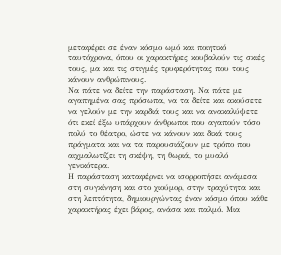μεταφέρει σε έναν κόσμο ωμό και ποιητικό ταυτόχρονα, όπου οι χαρακτήρες κουβαλούν τις σκιές τους, μα και τις στιγμές τρυφερότητας που τους κάνουν ανθρώπινους.
Να πάτε να δείτε την παράσταση. Να πάτε με αγαπημένα σας πρόσωπα, να τα δείτε και ακούσετε να γελούν με την καρδιά τους και να ανακαλύψετε ότι εκεί έξω υπάρχουν άνθρωποι που αγαπούν τόσο πολύ το θέατρο, ώστε να κάνουν και δικά τους πράγματα και να τα παρουσιάζουν με τρόπο που αιχμαλωτίζει τη σκέψη, τη θωριά, το μυαλό γενικότερα.
Η παράσταση καταφέρνει να ισορροπήσει ανάμεσα στη συγκίνηση και στο χιούμορ, στην τραχύτητα και στη λεπτότητα, δημιουργώντας έναν κόσμο όπου κάθε χαρακτήρας έχει βάρος, ανάσα και παλμό. Μια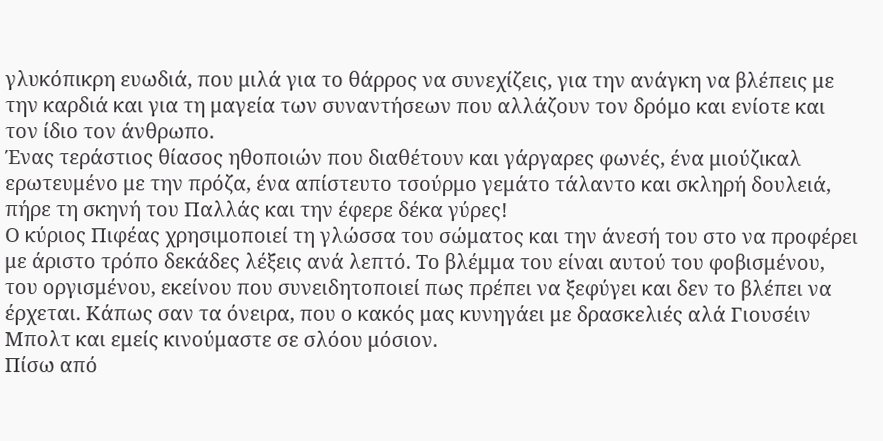γλυκόπικρη ευωδιά, που μιλά για το θάρρος να συνεχίζεις, για την ανάγκη να βλέπεις με την καρδιά και για τη μαγεία των συναντήσεων που αλλάζουν τον δρόμο και ενίοτε και τον ίδιο τον άνθρωπο.
Ένας τεράστιος θίασος ηθοποιών που διαθέτουν και γάργαρες φωνές, ένα μιούζικαλ ερωτευμένο με την πρόζα, ένα απίστευτο τσούρμο γεμάτο τάλαντο και σκληρή δουλειά, πήρε τη σκηνή του Παλλάς και την έφερε δέκα γύρες!
Ο κύριος Πιφέας χρησιμοποιεί τη γλώσσα του σώματος και την άνεσή του στο να προφέρει με άριστο τρόπο δεκάδες λέξεις ανά λεπτό. Το βλέμμα του είναι αυτού του φοβισμένου, του οργισμένου, εκείνου που συνειδητοποιεί πως πρέπει να ξεφύγει και δεν το βλέπει να έρχεται. Κάπως σαν τα όνειρα, που ο κακός μας κυνηγάει με δρασκελιές αλά Γιουσέιν Μπολτ και εμείς κινούμαστε σε σλόου μόσιον.
Πίσω από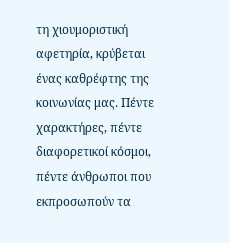τη χιουμοριστική αφετηρία, κρύβεται ένας καθρέφτης της κοινωνίας μας. Πέντε χαρακτήρες, πέντε διαφορετικοί κόσμοι, πέντε άνθρωποι που εκπροσωπούν τα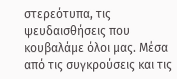στερεότυπα, τις ψευδαισθήσεις που κουβαλάμε όλοι μας. Μέσα από τις συγκρούσεις και τις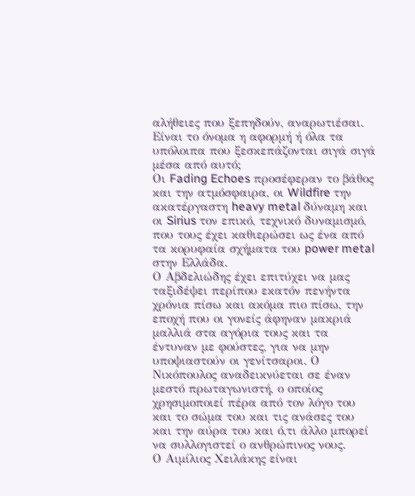αλήθειες που ξεπηδούν, αναρωτιέσαι. Είναι το όνομα η αφορμή ή όλα τα υπόλοιπα που ξεσκεπάζονται σιγά σιγά μέσα από αυτό;
Οι Fading Echoes προσέφεραν το βάθος και την ατμόσφαιρα, οι Wildfire την ακατέργαστη heavy metal δύναμη και οι Sirius τον επικό, τεχνικό δυναμισμό, που τους έχει καθιερώσει ως ένα από τα κορυφαία σχήματα του power metal στην Ελλάδα.
Ο Αβδελιώδης έχει επιτύχει να μας ταξιδέψει περίπου εκατόν πενήντα χρόνια πίσω και ακόμα πιο πίσω, την εποχή που οι γονείς άφηναν μακριά μαλλιά στα αγόρια τους και τα έντυναν με φούστες, για να μην υποψιαστούν οι γενίτσαροι. Ο Νικόπουλος αναδεικνύεται σε έναν μεστό πρωταγωνιστή, ο οποίος χρησιμοποιεί πέρα από τον λόγο του και το σώμα του και τις ανάσες του και την αύρα του και ό,τι άλλο μπορεί να συλλογιστεί ο ανθρώπινος νους.
Ο Αιμίλιος Χειλάκης είναι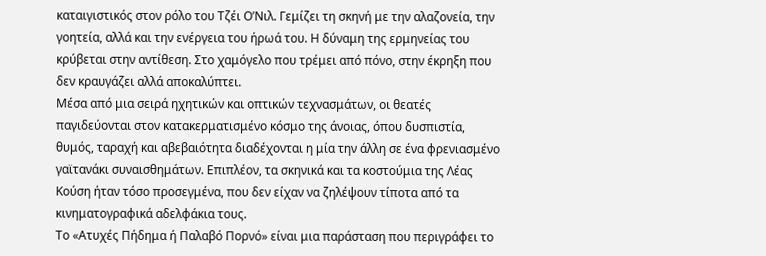καταιγιστικός στον ρόλο του Τζέι Ο’Νιλ. Γεμίζει τη σκηνή με την αλαζονεία, την γοητεία, αλλά και την ενέργεια του ήρωά του. Η δύναμη της ερμηνείας του κρύβεται στην αντίθεση. Στο χαμόγελο που τρέμει από πόνο, στην έκρηξη που δεν κραυγάζει αλλά αποκαλύπτει.
Μέσα από μια σειρά ηχητικών και οπτικών τεχνασμάτων, οι θεατές παγιδεύονται στον κατακερματισμένο κόσμο της άνοιας, όπου δυσπιστία, θυμός, ταραχή και αβεβαιότητα διαδέχονται η μία την άλλη σε ένα φρενιασμένο γαϊτανάκι συναισθημάτων. Επιπλέον, τα σκηνικά και τα κοστούμια της Λέας Κούση ήταν τόσο προσεγμένα, που δεν είχαν να ζηλέψουν τίποτα από τα κινηματογραφικά αδελφάκια τους.
Το «Ατυχές Πήδημα ή Παλαβό Πορνό» είναι μια παράσταση που περιγράφει το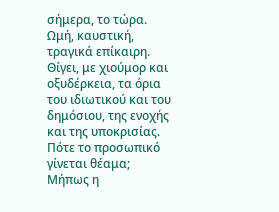σήμερα, το τώρα. Ωμή, καυστική, τραγικά επίκαιρη. Θίγει, με χιούμορ και οξυδέρκεια, τα όρια του ιδιωτικού και του δημόσιου, της ενοχής και της υποκρισίας. Πότε το προσωπικό γίνεται θέαμα; Μήπως η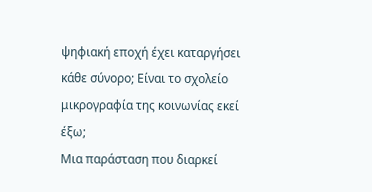ψηφιακή εποχή έχει καταργήσει κάθε σύνορο; Είναι το σχολείο μικρογραφία της κοινωνίας εκεί έξω;
Μια παράσταση που διαρκεί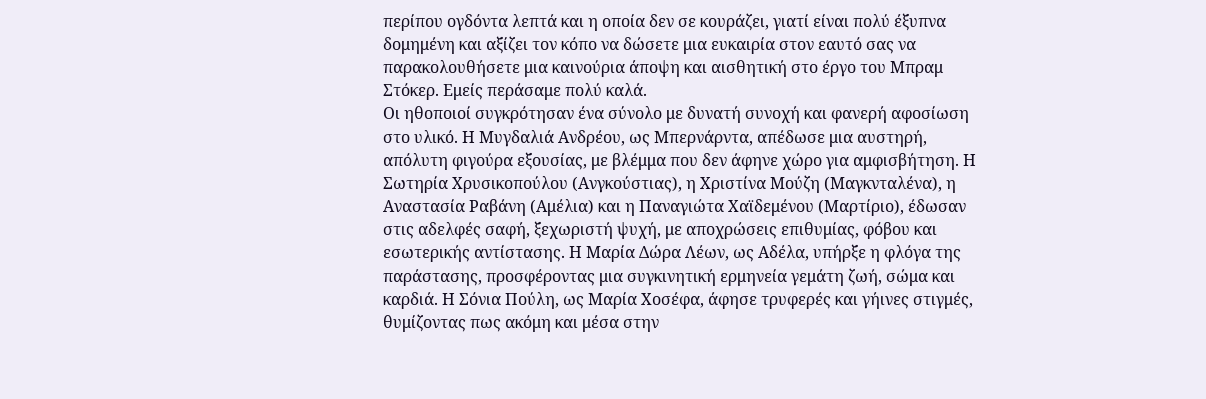περίπου ογδόντα λεπτά και η οποία δεν σε κουράζει, γιατί είναι πολύ έξυπνα δομημένη και αξίζει τον κόπο να δώσετε μια ευκαιρία στον εαυτό σας να παρακολουθήσετε μια καινούρια άποψη και αισθητική στο έργο του Μπραμ Στόκερ. Εμείς περάσαμε πολύ καλά.
Οι ηθοποιοί συγκρότησαν ένα σύνολο με δυνατή συνοχή και φανερή αφοσίωση στο υλικό. Η Μυγδαλιά Ανδρέου, ως Μπερνάρντα, απέδωσε μια αυστηρή, απόλυτη φιγούρα εξουσίας, με βλέμμα που δεν άφηνε χώρο για αμφισβήτηση. Η Σωτηρία Χρυσικοπούλου (Ανγκούστιας), η Χριστίνα Μούζη (Μαγκνταλένα), η Αναστασία Ραβάνη (Αμέλια) και η Παναγιώτα Χαϊδεμένου (Μαρτίριο), έδωσαν στις αδελφές σαφή, ξεχωριστή ψυχή, με αποχρώσεις επιθυμίας, φόβου και εσωτερικής αντίστασης. Η Μαρία Δώρα Λέων, ως Αδέλα, υπήρξε η φλόγα της παράστασης, προσφέροντας μια συγκινητική ερμηνεία γεμάτη ζωή, σώμα και καρδιά. Η Σόνια Πούλη, ως Μαρία Χοσέφα, άφησε τρυφερές και γήινες στιγμές, θυμίζοντας πως ακόμη και μέσα στην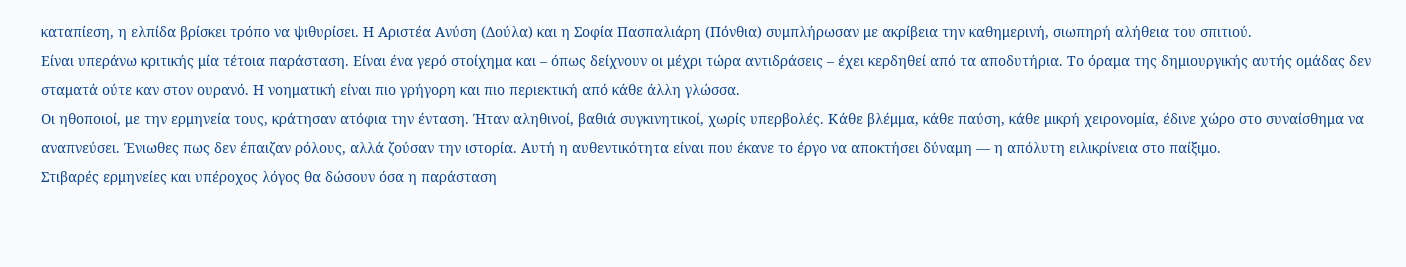καταπίεση, η ελπίδα βρίσκει τρόπο να ψιθυρίσει. Η Αριστέα Ανύση (Δούλα) και η Σοφία Πασπαλιάρη (Πόνθια) συμπλήρωσαν με ακρίβεια την καθημερινή, σιωπηρή αλήθεια του σπιτιού.
Είναι υπεράνω κριτικής μία τέτοια παράσταση. Είναι ένα γερό στοίχημα και – όπως δείχνουν οι μέχρι τώρα αντιδράσεις – έχει κερδηθεί από τα αποδυτήρια. Το όραμα της δημιουργικής αυτής ομάδας δεν σταματά ούτε καν στον ουρανό. Η νοηματική είναι πιο γρήγορη και πιο περιεκτική από κάθε άλλη γλώσσα.
Οι ηθοποιοί, με την ερμηνεία τους, κράτησαν ατόφια την ένταση. Ήταν αληθινοί, βαθιά συγκινητικοί, χωρίς υπερβολές. Κάθε βλέμμα, κάθε παύση, κάθε μικρή χειρονομία, έδινε χώρο στο συναίσθημα να αναπνεύσει. Ένιωθες πως δεν έπαιζαν ρόλους, αλλά ζούσαν την ιστορία. Αυτή η αυθεντικότητα είναι που έκανε το έργο να αποκτήσει δύναμη — η απόλυτη ειλικρίνεια στο παίξιμο.
Στιβαρές ερμηνείες και υπέροχος λόγος θα δώσουν όσα η παράσταση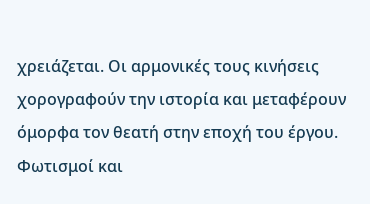χρειάζεται. Οι αρμονικές τους κινήσεις χορογραφούν την ιστορία και μεταφέρουν όμορφα τον θεατή στην εποχή του έργου. Φωτισμοί και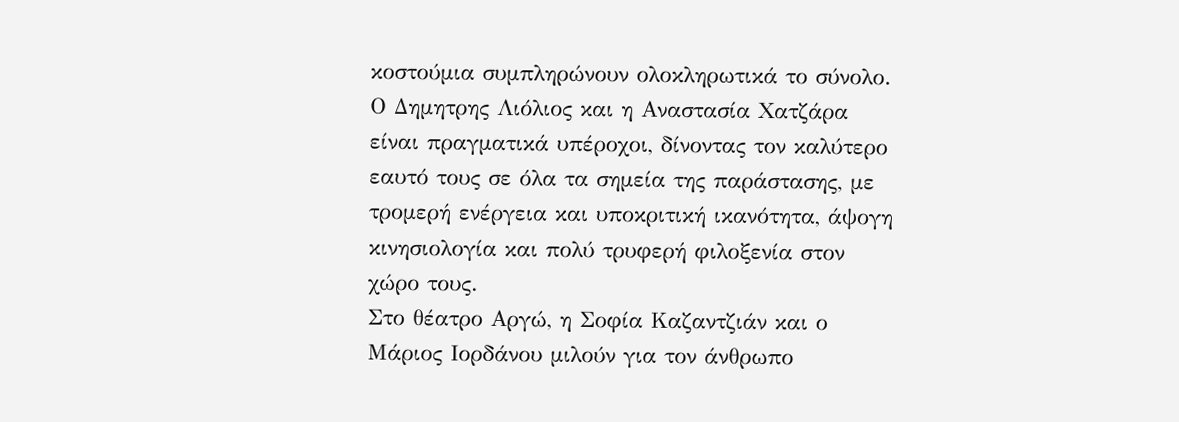κοστούμια συμπληρώνουν ολοκληρωτικά το σύνολο.
Ο Δημητρης Λιόλιος και η Αναστασία Χατζάρα είναι πραγματικά υπέροχοι, δίνοντας τον καλύτερο εαυτό τους σε όλα τα σημεία της παράστασης, με τρομερή ενέργεια και υποκριτική ικανότητα, άψογη κινησιολογία και πολύ τρυφερή φιλοξενία στον χώρο τους.
Στο θέατρο Αργώ, η Σοφία Καζαντζιάν και ο Μάριος Ιορδάνου μιλούν για τον άνθρωπο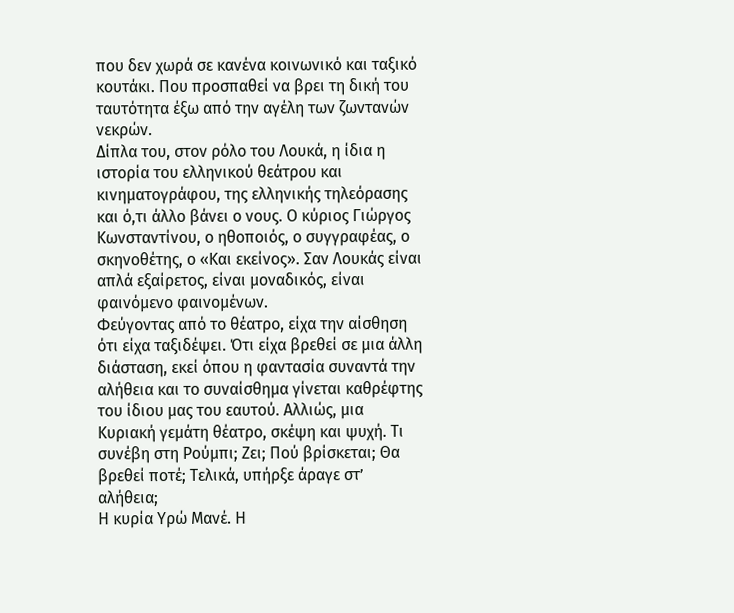που δεν χωρά σε κανένα κοινωνικό και ταξικό κουτάκι. Που προσπαθεί να βρει τη δική του ταυτότητα έξω από την αγέλη των ζωντανών νεκρών.
Δίπλα του, στον ρόλο του Λουκά, η ίδια η ιστορία του ελληνικού θεάτρου και κινηματογράφου, της ελληνικής τηλεόρασης και ό,τι άλλο βάνει ο νους. Ο κύριος Γιώργος Κωνσταντίνου, ο ηθοποιός, ο συγγραφέας, ο σκηνοθέτης, ο «Και εκείνος». Σαν Λουκάς είναι απλά εξαίρετος, είναι μοναδικός, είναι φαινόμενο φαινομένων.
Φεύγοντας από το θέατρο, είχα την αίσθηση ότι είχα ταξιδέψει. Ότι είχα βρεθεί σε μια άλλη διάσταση, εκεί όπου η φαντασία συναντά την αλήθεια και το συναίσθημα γίνεται καθρέφτης του ίδιου μας του εαυτού. Αλλιώς, μια Κυριακή γεμάτη θέατρο, σκέψη και ψυχή. Τι συνέβη στη Ρούμπι; Ζει; Πού βρίσκεται; Θα βρεθεί ποτέ; Τελικά, υπήρξε άραγε στ’ αλήθεια;
Η κυρία Υρώ Μανέ. Η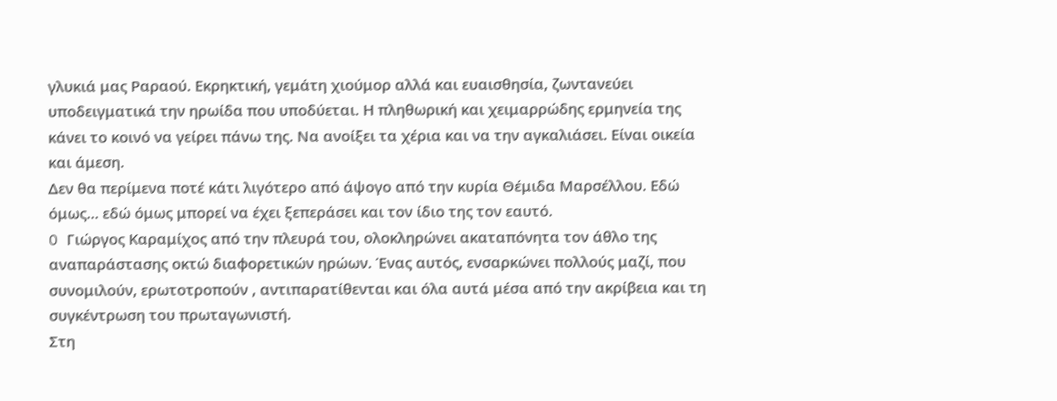γλυκιά μας Ραραού. Εκρηκτική, γεμάτη χιούμορ αλλά και ευαισθησία, ζωντανεύει υποδειγματικά την ηρωίδα που υποδύεται. Η πληθωρική και χειμαρρώδης ερμηνεία της κάνει το κοινό να γείρει πάνω της. Να ανοίξει τα χέρια και να την αγκαλιάσει. Είναι οικεία και άμεση.
Δεν θα περίμενα ποτέ κάτι λιγότερο από άψογο από την κυρία Θέμιδα Μαρσέλλου. Εδώ όμως… εδώ όμως μπορεί να έχει ξεπεράσει και τον ίδιο της τον εαυτό.
O Γιώργος Καραμίχος από την πλευρά του, ολοκληρώνει ακαταπόνητα τον άθλο της αναπαράστασης οκτώ διαφορετικών ηρώων. Ένας αυτός, ενσαρκώνει πολλούς μαζί, που συνομιλούν, ερωτοτροπούν , αντιπαρατίθενται και όλα αυτά μέσα από την ακρίβεια και τη συγκέντρωση του πρωταγωνιστή.
Στη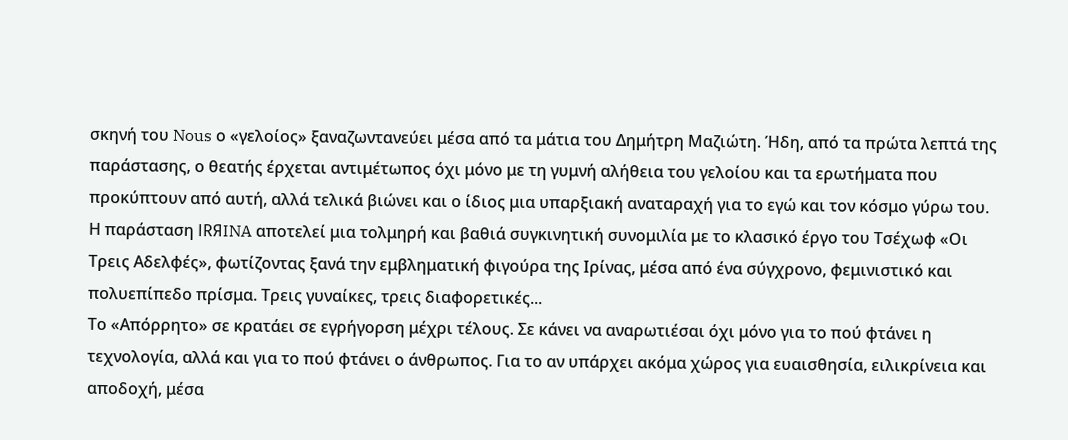σκηνή του Nous ο «γελοίος» ξαναζωντανεύει μέσα από τα μάτια του Δημήτρη Μαζιώτη. Ήδη, από τα πρώτα λεπτά της παράστασης, ο θεατής έρχεται αντιμέτωπος όχι μόνο με τη γυμνή αλήθεια του γελοίου και τα ερωτήματα που προκύπτουν από αυτή, αλλά τελικά βιώνει και ο ίδιος μια υπαρξιακή αναταραχή για το εγώ και τον κόσμο γύρω του.
Η παράσταση IRЯINA αποτελεί μια τολμηρή και βαθιά συγκινητική συνομιλία με το κλασικό έργο του Τσέχωφ «Οι Τρεις Αδελφές», φωτίζοντας ξανά την εμβληματική φιγούρα της Ιρίνας, μέσα από ένα σύγχρονο, φεμινιστικό και πολυεπίπεδο πρίσμα. Τρεις γυναίκες, τρεις διαφορετικές...
Το «Απόρρητο» σε κρατάει σε εγρήγορση μέχρι τέλους. Σε κάνει να αναρωτιέσαι όχι μόνο για το πού φτάνει η τεχνολογία, αλλά και για το πού φτάνει ο άνθρωπος. Για το αν υπάρχει ακόμα χώρος για ευαισθησία, ειλικρίνεια και αποδοχή, μέσα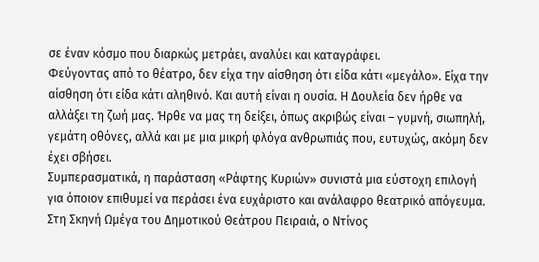σε έναν κόσμο που διαρκώς μετράει, αναλύει και καταγράφει.
Φεύγοντας από το θέατρο, δεν είχα την αίσθηση ότι είδα κάτι «μεγάλο». Είχα την αίσθηση ότι είδα κάτι αληθινό. Και αυτή είναι η ουσία. Η Δουλεία δεν ήρθε να αλλάξει τη ζωή μας. Ήρθε να μας τη δείξει, όπως ακριβώς είναι – γυμνή, σιωπηλή, γεμάτη οθόνες, αλλά και με μια μικρή φλόγα ανθρωπιάς που, ευτυχώς, ακόμη δεν έχει σβήσει.
Συμπερασματικά, η παράσταση «Ράφτης Κυριών» συνιστά μια εύστοχη επιλογή για όποιον επιθυμεί να περάσει ένα ευχάριστο και ανάλαφρο θεατρικό απόγευμα.
Στη Σκηνή Ωμέγα του Δημοτικού Θεάτρου Πειραιά, ο Ντίνος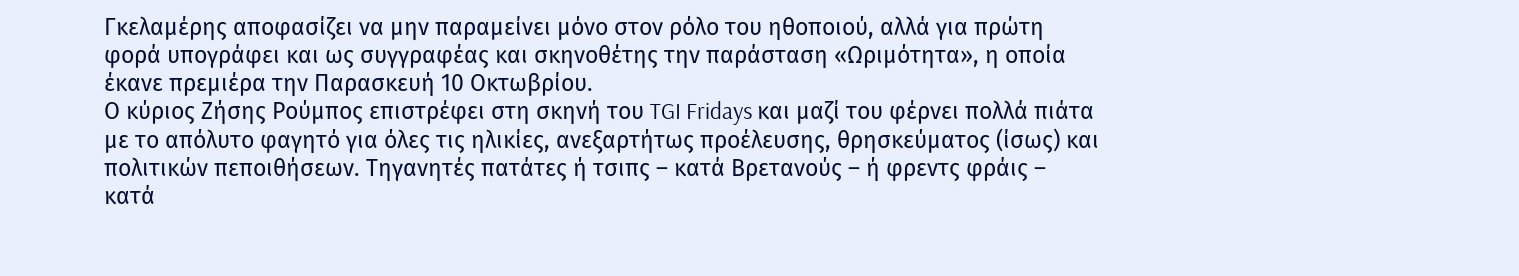Γκελαμέρης αποφασίζει να μην παραμείνει μόνο στον ρόλο του ηθοποιού, αλλά για πρώτη φορά υπογράφει και ως συγγραφέας και σκηνοθέτης την παράσταση «Ωριμότητα», η οποία έκανε πρεμιέρα την Παρασκευή 10 Οκτωβρίου.
Ο κύριος Ζήσης Ρούμπος επιστρέφει στη σκηνή του TGI Fridays και μαζί του φέρνει πολλά πιάτα με το απόλυτο φαγητό για όλες τις ηλικίες, ανεξαρτήτως προέλευσης, θρησκεύματος (ίσως) και πολιτικών πεποιθήσεων. Τηγανητές πατάτες ή τσιπς – κατά Βρετανούς – ή φρεντς φράις – κατά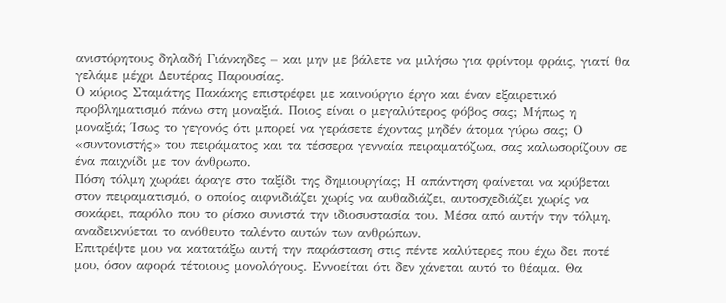ανιστόρητους δηλαδή Γιάνκηδες – και μην με βάλετε να μιλήσω για φρίντομ φράις, γιατί θα γελάμε μέχρι Δευτέρας Παρουσίας.
Ο κύριος Σταμάτης Πακάκης επιστρέφει με καινούργιο έργο και έναν εξαιρετικό προβληματισμό πάνω στη μοναξιά. Ποιος είναι ο μεγαλύτερος φόβος σας; Μήπως η μοναξιά; Ίσως το γεγονός ότι μπορεί να γεράσετε έχοντας μηδέν άτομα γύρω σας; Ο «συντονιστής» του πειράματος και τα τέσσερα γενναία πειραματόζωα, σας καλωσορίζουν σε ένα παιχνίδι με τον άνθρωπο.
Πόση τόλμη χωράει άραγε στο ταξίδι της δημιουργίας; Η απάντηση φαίνεται να κρύβεται στον πειραματισμό, ο οποίος αιφνιδιάζει χωρίς να αυθαδιάζει, αυτοσχεδιάζει χωρίς να σοκάρει, παρόλο που το ρίσκο συνιστά την ιδιοσυστασία του. Μέσα από αυτήν την τόλμη, αναδεικνύεται το ανόθευτο ταλέντο αυτών των ανθρώπων.
Επιτρέψτε μου να κατατάξω αυτή την παράσταση στις πέντε καλύτερες που έχω δει ποτέ μου, όσον αφορά τέτοιους μονολόγους. Εννοείται ότι δεν χάνεται αυτό το θέαμα. Θα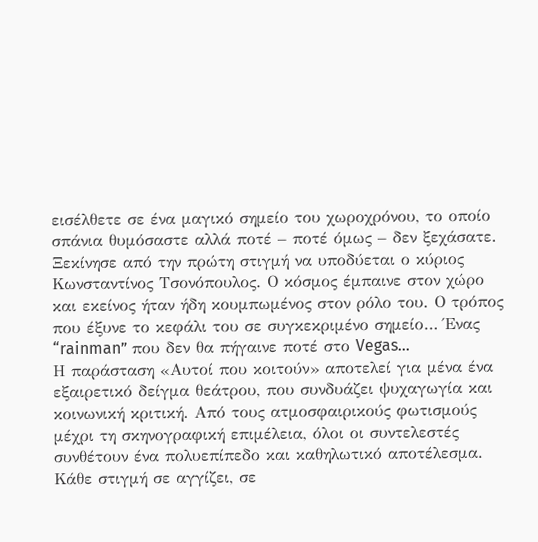εισέλθετε σε ένα μαγικό σημείο του χωροχρόνου, το οποίο σπάνια θυμόσαστε αλλά ποτέ – ποτέ όμως – δεν ξεχάσατε.
Ξεκίνησε από την πρώτη στιγμή να υποδύεται ο κύριος Κωνσταντίνος Τσονόπουλος. Ο κόσμος έμπαινε στον χώρο και εκείνος ήταν ήδη κουμπωμένος στον ρόλο του. Ο τρόπος που έξυνε το κεφάλι του σε συγκεκριμένο σημείο… Ένας “rainman” που δεν θα πήγαινε ποτέ στο Vegas…
Η παράσταση «Αυτοί που κοιτούν» αποτελεί για μένα ένα εξαιρετικό δείγμα θεάτρου, που συνδυάζει ψυχαγωγία και κοινωνική κριτική. Από τους ατμοσφαιρικούς φωτισμούς μέχρι τη σκηνογραφική επιμέλεια, όλοι οι συντελεστές συνθέτουν ένα πολυεπίπεδο και καθηλωτικό αποτέλεσμα.
Κάθε στιγμή σε αγγίζει, σε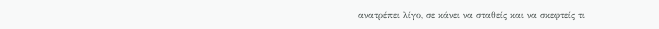ανατρέπει λίγο, σε κάνει να σταθείς και να σκεφτείς τι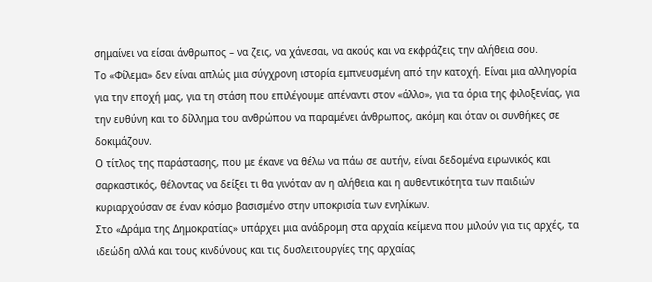σημαίνει να είσαι άνθρωπος – να ζεις, να χάνεσαι, να ακούς και να εκφράζεις την αλήθεια σου.
Το «Φίλεμα» δεν είναι απλώς μια σύγχρονη ιστορία εμπνευσμένη από την κατοχή. Είναι μια αλληγορία για την εποχή μας, για τη στάση που επιλέγουμε απέναντι στον «άλλο», για τα όρια της φιλοξενίας, για την ευθύνη και το δίλλημα του ανθρώπου να παραμένει άνθρωπος, ακόμη και όταν οι συνθήκες σε δοκιμάζουν.
Ο τίτλος της παράστασης, που με έκανε να θέλω να πάω σε αυτήν, είναι δεδομένα ειρωνικός και σαρκαστικός, θέλοντας να δείξει τι θα γινόταν αν η αλήθεια και η αυθεντικότητα των παιδιών κυριαρχούσαν σε έναν κόσμο βασισμένο στην υποκρισία των ενηλίκων.
Στο «Δράμα της Δημοκρατίας» υπάρχει μια ανάδρομη στα αρχαία κείμενα που μιλούν για τις αρχές, τα ιδεώδη αλλά και τους κινδύνους και τις δυσλειτουργίες της αρχαίας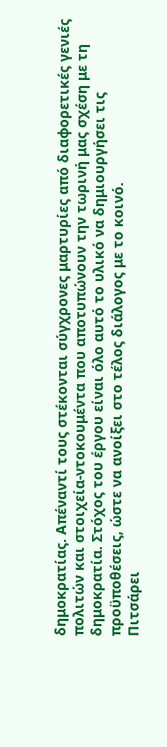δημοκρατίας. Απέναντί τους στέκονται σύγχρονες μαρτυρίες από διαφορετικές γενιές πολιτών και στοιχεία-ντοκουμέντα που αποτυπώνουν την τωρινή μας σχέση με τη δημοκρατία. Στόχος του έργου είναι όλο αυτό το υλικό να δημιουργήσει τις προϋποθέσεις, ώστε να ανοίξει στο τέλος διάλογος με το κοινό.
Πιτσάρει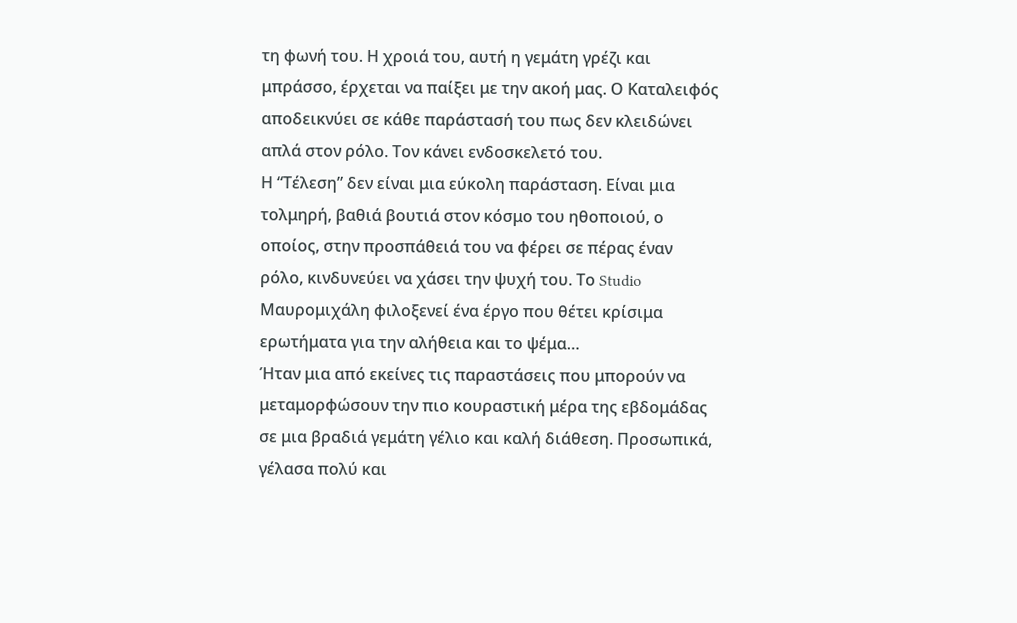τη φωνή του. Η χροιά του, αυτή η γεμάτη γρέζι και μπράσσο, έρχεται να παίξει με την ακοή μας. Ο Καταλειφός αποδεικνύει σε κάθε παράστασή του πως δεν κλειδώνει απλά στον ρόλο. Τον κάνει ενδοσκελετό του.
Η “Τέλεση” δεν είναι μια εύκολη παράσταση. Είναι μια τολμηρή, βαθιά βουτιά στον κόσμο του ηθοποιού, ο οποίος, στην προσπάθειά του να φέρει σε πέρας έναν ρόλο, κινδυνεύει να χάσει την ψυχή του. Το Studio Μαυρομιχάλη φιλοξενεί ένα έργο που θέτει κρίσιμα ερωτήματα για την αλήθεια και το ψέμα…
Ήταν μια από εκείνες τις παραστάσεις που μπορούν να μεταμορφώσουν την πιο κουραστική μέρα της εβδομάδας σε μια βραδιά γεμάτη γέλιο και καλή διάθεση. Προσωπικά, γέλασα πολύ και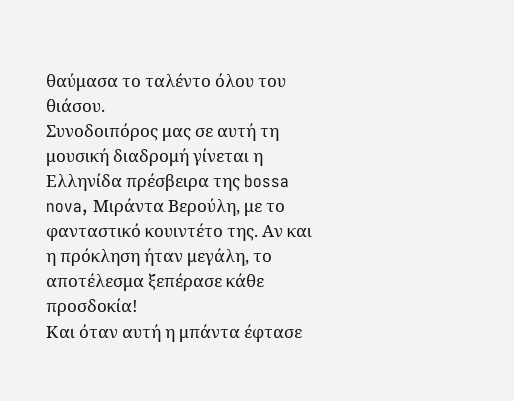θαύμασα το ταλέντο όλου του θιάσου.
Συνοδοιπόρος μας σε αυτή τη μουσική διαδρομή γίνεται η Ελληνίδα πρέσβειρα της bossa nova, Μιράντα Βερούλη, με το φανταστικό κουιντέτο της. Αν και η πρόκληση ήταν μεγάλη, το αποτέλεσμα ξεπέρασε κάθε προσδοκία!
Και όταν αυτή η μπάντα έφτασε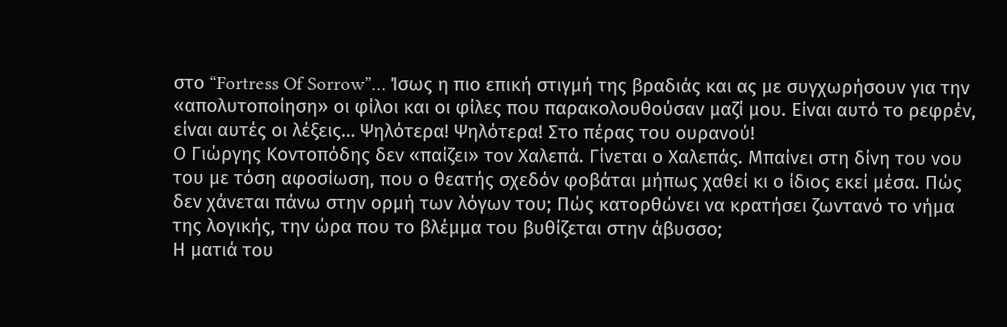στο “Fortress Of Sorrow”… Ίσως η πιο επική στιγμή της βραδιάς και ας με συγχωρήσουν για την «απολυτοποίηση» οι φίλοι και οι φίλες που παρακολουθούσαν μαζί μου. Είναι αυτό το ρεφρέν, είναι αυτές οι λέξεις… Ψηλότερα! Ψηλότερα! Στο πέρας του ουρανού!
Ο Γιώργης Κοντοπόδης δεν «παίζει» τον Χαλεπά. Γίνεται ο Χαλεπάς. Μπαίνει στη δίνη του νου του με τόση αφοσίωση, που ο θεατής σχεδόν φοβάται μήπως χαθεί κι ο ίδιος εκεί μέσα. Πώς δεν χάνεται πάνω στην ορμή των λόγων του; Πώς κατορθώνει να κρατήσει ζωντανό το νήμα της λογικής, την ώρα που το βλέμμα του βυθίζεται στην άβυσσο;
Η ματιά του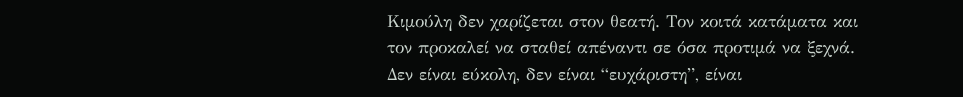Κιμούλη δεν χαρίζεται στον θεατή. Τον κοιτά κατάματα και τον προκαλεί να σταθεί απέναντι σε όσα προτιμά να ξεχνά. Δεν είναι εύκολη, δεν είναι “ευχάριστη”, είναι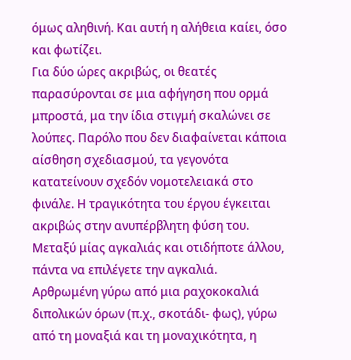όμως αληθινή. Και αυτή η αλήθεια καίει, όσο και φωτίζει.
Για δύο ώρες ακριβώς, οι θεατές παρασύρονται σε μια αφήγηση που ορμά μπροστά, μα την ίδια στιγμή σκαλώνει σε λούπες. Παρόλο που δεν διαφαίνεται κάποια αίσθηση σχεδιασμού, τα γεγονότα κατατείνουν σχεδόν νομοτελειακά στο φινάλε. Η τραγικότητα του έργου έγκειται ακριβώς στην ανυπέρβλητη φύση του.
Μεταξύ μίας αγκαλιάς και οτιδήποτε άλλου, πάντα να επιλέγετε την αγκαλιά.
Αρθρωμένη γύρω από μια ραχοκοκαλιά διπολικών όρων (π.χ., σκοτάδι- φως), γύρω από τη μοναξιά και τη μοναχικότητα, η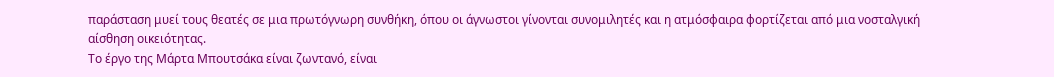παράσταση μυεί τους θεατές σε μια πρωτόγνωρη συνθήκη, όπου οι άγνωστοι γίνονται συνομιλητές και η ατμόσφαιρα φορτίζεται από μια νοσταλγική αίσθηση οικειότητας.
Το έργο της Μάρτα Μπουτσάκα είναι ζωντανό, είναι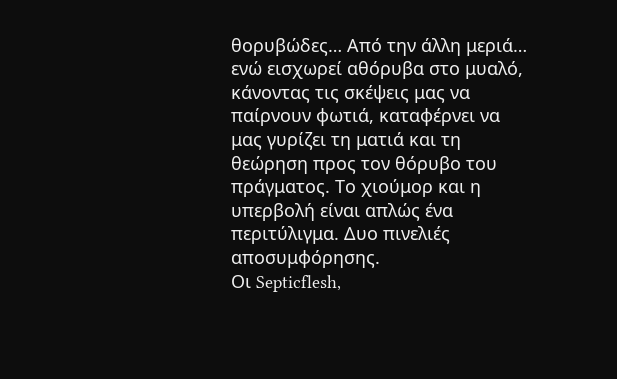θορυβώδες… Από την άλλη μεριά… ενώ εισχωρεί αθόρυβα στο μυαλό, κάνοντας τις σκέψεις μας να παίρνουν φωτιά, καταφέρνει να μας γυρίζει τη ματιά και τη θεώρηση προς τον θόρυβο του πράγματος. Το χιούμορ και η υπερβολή είναι απλώς ένα περιτύλιγμα. Δυο πινελιές αποσυμφόρησης.
Οι Septicflesh,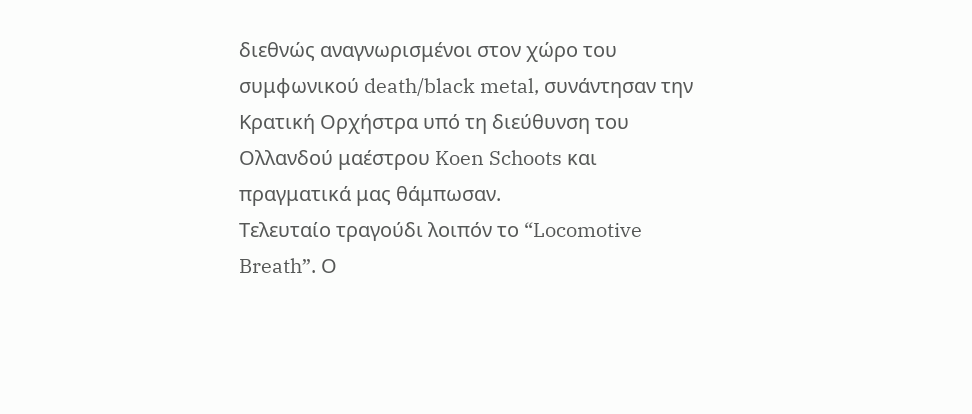διεθνώς αναγνωρισμένοι στον χώρο του συμφωνικού death/black metal, συνάντησαν την Κρατική Ορχήστρα υπό τη διεύθυνση του Ολλανδού μαέστρου Koen Schoots και πραγματικά μας θάμπωσαν.
Τελευταίο τραγούδι λοιπόν το “Locomotive Breath”. Ο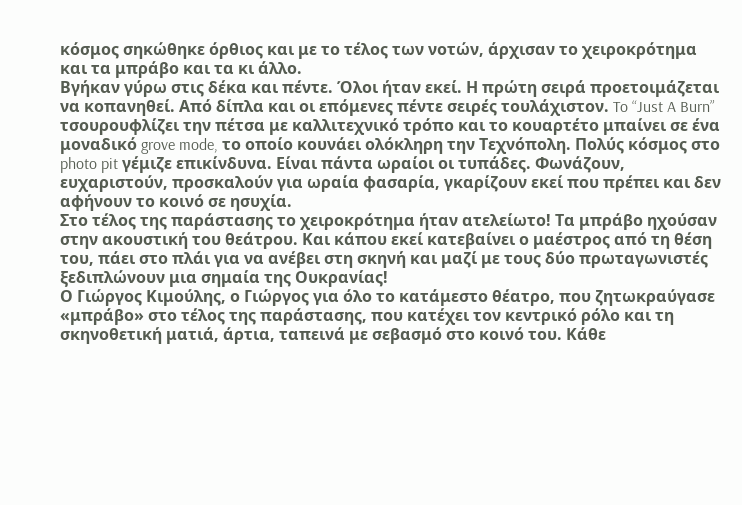κόσμος σηκώθηκε όρθιος και με το τέλος των νοτών, άρχισαν το χειροκρότημα και τα μπράβο και τα κι άλλο.
Βγήκαν γύρω στις δέκα και πέντε. Όλοι ήταν εκεί. Η πρώτη σειρά προετοιμάζεται να κοπανηθεί. Από δίπλα και οι επόμενες πέντε σειρές τουλάχιστον. To “Just A Burn” τσουρουφλίζει την πέτσα με καλλιτεχνικό τρόπο και το κουαρτέτο μπαίνει σε ένα μοναδικό grove mode, το οποίο κουνάει ολόκληρη την Τεχνόπολη. Πολύς κόσμος στο photo pit γέμιζε επικίνδυνα. Είναι πάντα ωραίοι οι τυπάδες. Φωνάζουν, ευχαριστούν, προσκαλούν για ωραία φασαρία, γκαρίζουν εκεί που πρέπει και δεν αφήνουν το κοινό σε ησυχία.
Στο τέλος της παράστασης το χειροκρότημα ήταν ατελείωτο! Τα μπράβο ηχούσαν στην ακουστική του θεάτρου. Και κάπου εκεί κατεβαίνει ο μαέστρος από τη θέση του, πάει στο πλάι για να ανέβει στη σκηνή και μαζί με τους δύο πρωταγωνιστές ξεδιπλώνουν μια σημαία της Ουκρανίας!
Ο Γιώργος Κιμούλης, ο Γιώργος για όλο το κατάμεστο θέατρο, που ζητωκραύγασε «μπράβο» στο τέλος της παράστασης, που κατέχει τον κεντρικό ρόλο και τη σκηνοθετική ματιά, άρτια, ταπεινά με σεβασμό στο κοινό του. Κάθε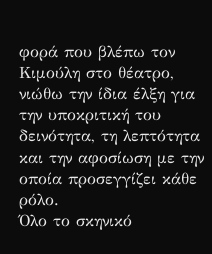φορά που βλέπω τον Κιμούλη στο θέατρο, νιώθω την ίδια έλξη για την υποκριτική του δεινότητα, τη λεπτότητα και την αφοσίωση με την οποία προσεγγίζει κάθε ρόλο.
Όλο το σκηνικό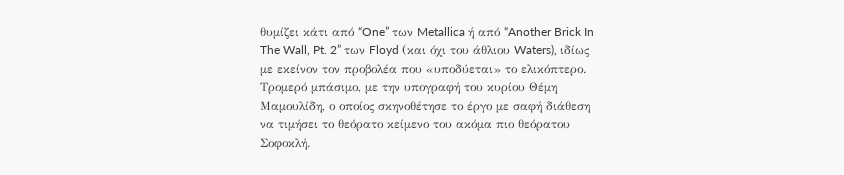θυμίζει κάτι από “One” των Metallica ή από “Another Brick In The Wall, Pt. 2” των Floyd (και όχι του άθλιου Waters), ιδίως με εκείνον τον προβολέα που «υποδύεται» το ελικόπτερο. Τρομερό μπάσιμο, με την υπογραφή του κυρίου Θέμη Μαμουλίδη, ο οποίος σκηνοθέτησε το έργο με σαφή διάθεση να τιμήσει το θεόρατο κείμενο του ακόμα πιο θεόρατου Σοφοκλή.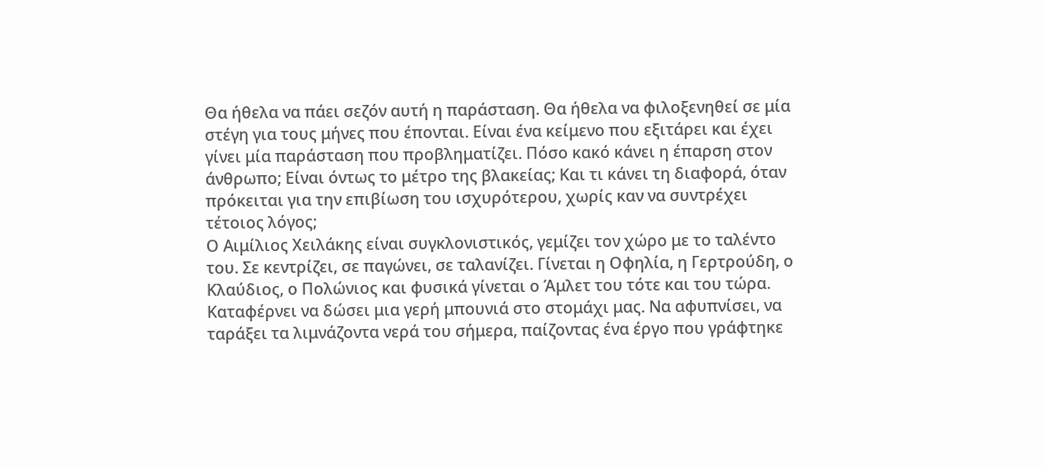Θα ήθελα να πάει σεζόν αυτή η παράσταση. Θα ήθελα να φιλοξενηθεί σε μία στέγη για τους μήνες που έπονται. Είναι ένα κείμενο που εξιτάρει και έχει γίνει μία παράσταση που προβληματίζει. Πόσο κακό κάνει η έπαρση στον άνθρωπο; Είναι όντως το μέτρο της βλακείας; Και τι κάνει τη διαφορά, όταν πρόκειται για την επιβίωση του ισχυρότερου, χωρίς καν να συντρέχει τέτοιος λόγος;
Ο Αιμίλιος Χειλάκης είναι συγκλονιστικός, γεμίζει τον χώρο με το ταλέντο του. Σε κεντρίζει, σε παγώνει, σε ταλανίζει. Γίνεται η Οφηλία, η Γερτρούδη, ο Κλαύδιος, ο Πολώνιος και φυσικά γίνεται ο Άμλετ του τότε και του τώρα. Καταφέρνει να δώσει μια γερή μπουνιά στο στομάχι μας. Να αφυπνίσει, να ταράξει τα λιμνάζοντα νερά του σήμερα, παίζοντας ένα έργο που γράφτηκε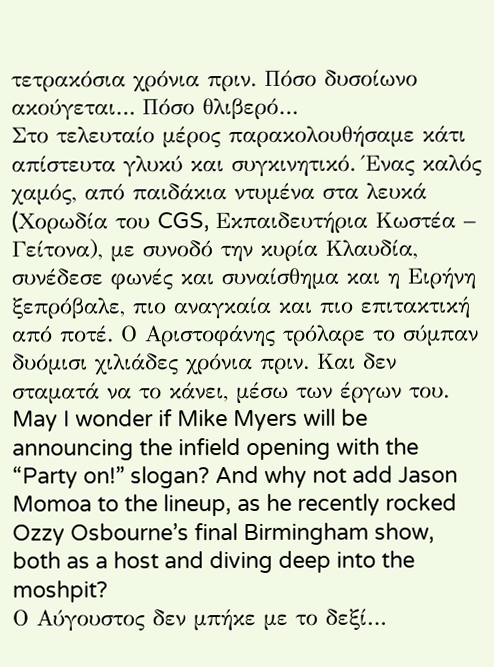τετρακόσια χρόνια πριν. Πόσο δυσοίωνο ακούγεται… Πόσο θλιβερό…
Στο τελευταίο μέρος παρακολουθήσαμε κάτι απίστευτα γλυκύ και συγκινητικό. Ένας καλός χαμός, από παιδάκια ντυμένα στα λευκά (Xορωδία του CGS, Εκπαιδευτήρια Κωστέα – Γείτονα), με συνοδό την κυρία Κλαυδία, συνέδεσε φωνές και συναίσθημα και η Ειρήνη ξεπρόβαλε, πιο αναγκαία και πιο επιτακτική από ποτέ. Ο Αριστοφάνης τρόλαρε το σύμπαν δυόμισι χιλιάδες χρόνια πριν. Και δεν σταματά να το κάνει, μέσω των έργων του.
May I wonder if Mike Myers will be announcing the infield opening with the “Party on!” slogan? And why not add Jason Momoa to the lineup, as he recently rocked Ozzy Osbourne’s final Birmingham show, both as a host and diving deep into the moshpit?
Ο Αύγουστος δεν μπήκε με το δεξί…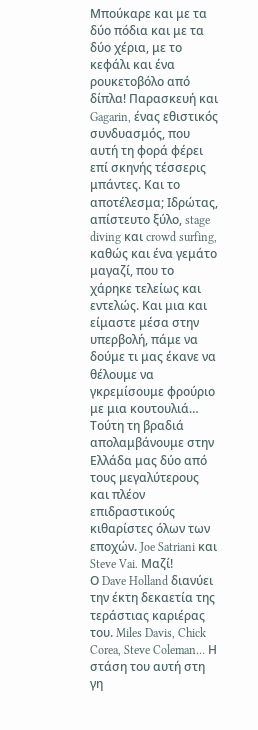Μπούκαρε και με τα δύο πόδια και με τα δύο χέρια, με το κεφάλι και ένα ρουκετοβόλο από δίπλα! Παρασκευή και Gagarin, ένας εθιστικός συνδυασμός, που αυτή τη φορά φέρει επί σκηνής τέσσερις μπάντες. Και το αποτέλεσμα; Ιδρώτας, απίστευτο ξύλο, stage diving και crowd surfing, καθώς και ένα γεμάτο μαγαζί, που το χάρηκε τελείως και εντελώς. Και μια και είμαστε μέσα στην υπερβολή, πάμε να δούμε τι μας έκανε να θέλουμε να γκρεμίσουμε φρούριο με μια κουτουλιά…
Τούτη τη βραδιά απολαμβάνουμε στην Ελλάδα μας δύο από τους μεγαλύτερους και πλέον επιδραστικούς κιθαρίστες όλων των εποχών. Joe Satriani και Steve Vai. Μαζί!
Ο Dave Holland διανύει την έκτη δεκαετία της τεράστιας καριέρας του. Miles Davis, Chick Corea, Steve Coleman… Η στάση του αυτή στη γη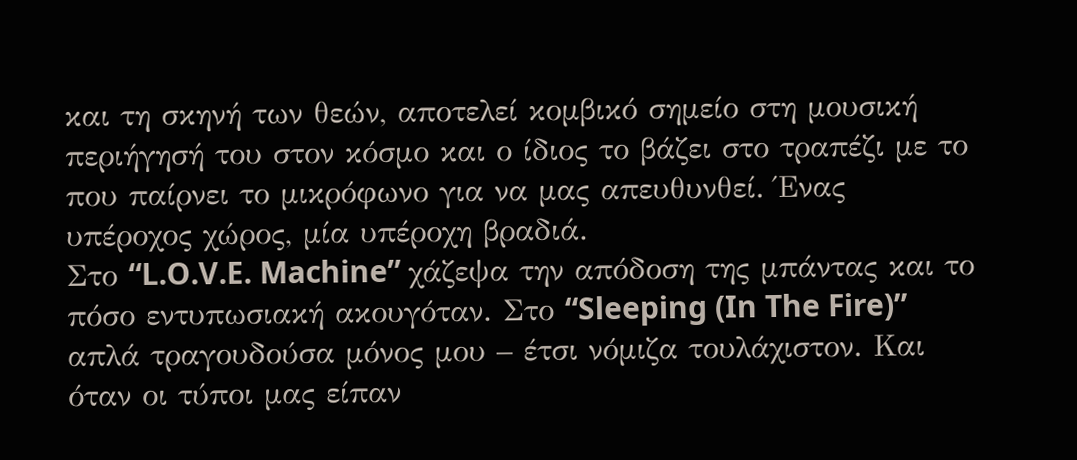και τη σκηνή των θεών, αποτελεί κομβικό σημείο στη μουσική περιήγησή του στον κόσμο και ο ίδιος το βάζει στο τραπέζι με το που παίρνει το μικρόφωνο για να μας απευθυνθεί. Ένας υπέροχος χώρος, μία υπέροχη βραδιά.
Στο “L.O.V.E. Machine” χάζεψα την απόδοση της μπάντας και το πόσο εντυπωσιακή ακουγόταν. Στο “Sleeping (In The Fire)” απλά τραγουδούσα μόνος μου – έτσι νόμιζα τουλάχιστον. Και όταν οι τύποι μας είπαν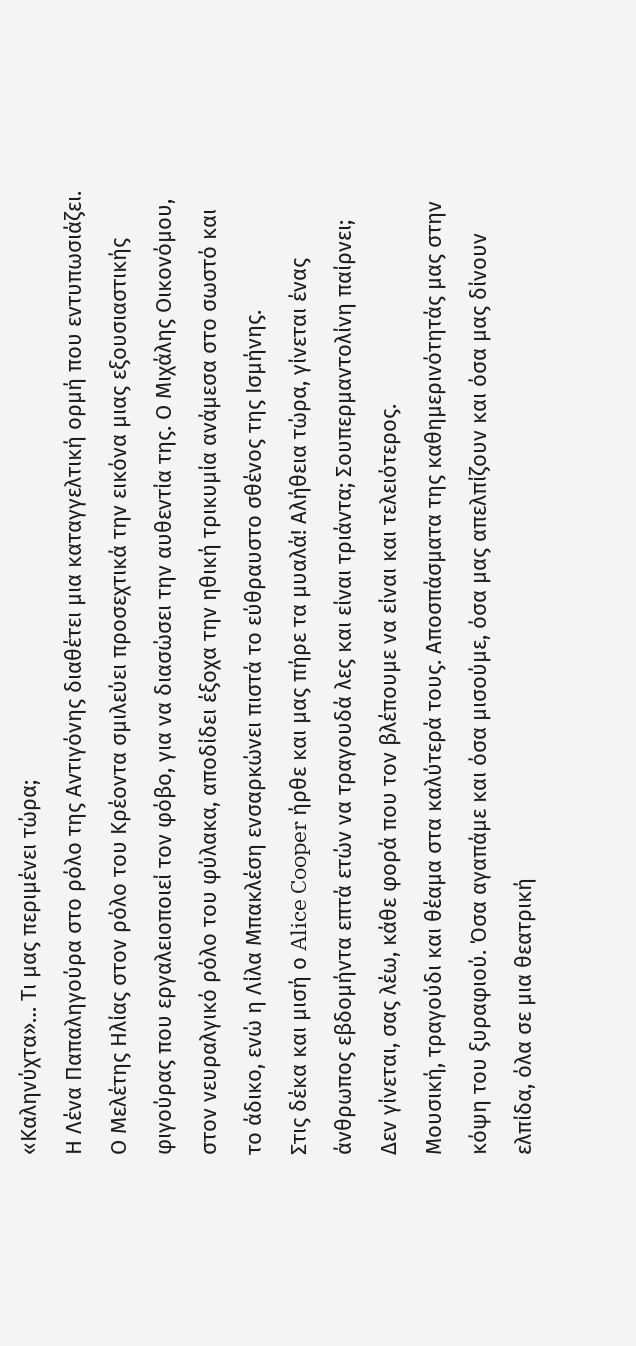«Καληνύχτα»… Τι μας περιμένει τώρα;
Η Λένα Παπαληγούρα στο ρόλο της Αντιγόνης διαθέτει μια καταγγελτική ορμή που εντυπωσιάζει. Ο Μελέτης Ηλίας στον ρόλο του Κρέοντα σμιλεύει προσεχτικά την εικόνα μιας εξουσιαστικής φιγούρας που εργαλειοποιεί τον φόβο, για να διασώσει την αυθεντία της. Ο Μιχάλης Οικονόμου, στον νευραλγικό ρόλο του φύλακα, αποδίδει έξοχα την ηθική τρικυμία ανάμεσα στο σωστό και το άδικο, ενώ η Λίλα Μπακλέση ενσαρκώνει πιστά το εύθραυστο σθένος της Ισμήνης.
Στις δέκα και μισή ο Alice Cooper ήρθε και μας πήρε τα μυαλά! Αλήθεια τώρα, γίνεται ένας άνθρωπος εβδομήντα επτά ετών να τραγουδά λες και είναι τριάντα; Σουπερμαντολίνη παίρνει; Δεν γίνεται, σας λέω, κάθε φορά που τον βλέπουμε να είναι και τελειότερος.
Μουσική, τραγούδι και θέαμα στα καλύτερά τους. Αποσπάσματα της καθημερινότητάς μας στην κόψη του ξυραφιού. Όσα αγαπάμε και όσα μισούμε, όσα μας απελπίζουν και όσα μας δίνουν ελπίδα, όλα σε μια θεατρική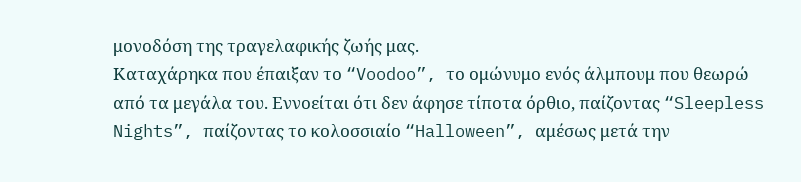μονοδόση της τραγελαφικής ζωής μας.
Καταχάρηκα που έπαιξαν το “Voodoo”, το ομώνυμο ενός άλμπουμ που θεωρώ από τα μεγάλα του. Εννοείται ότι δεν άφησε τίποτα όρθιο, παίζοντας “Sleepless Nights”, παίζοντας το κολοσσιαίο “Halloween”, αμέσως μετά την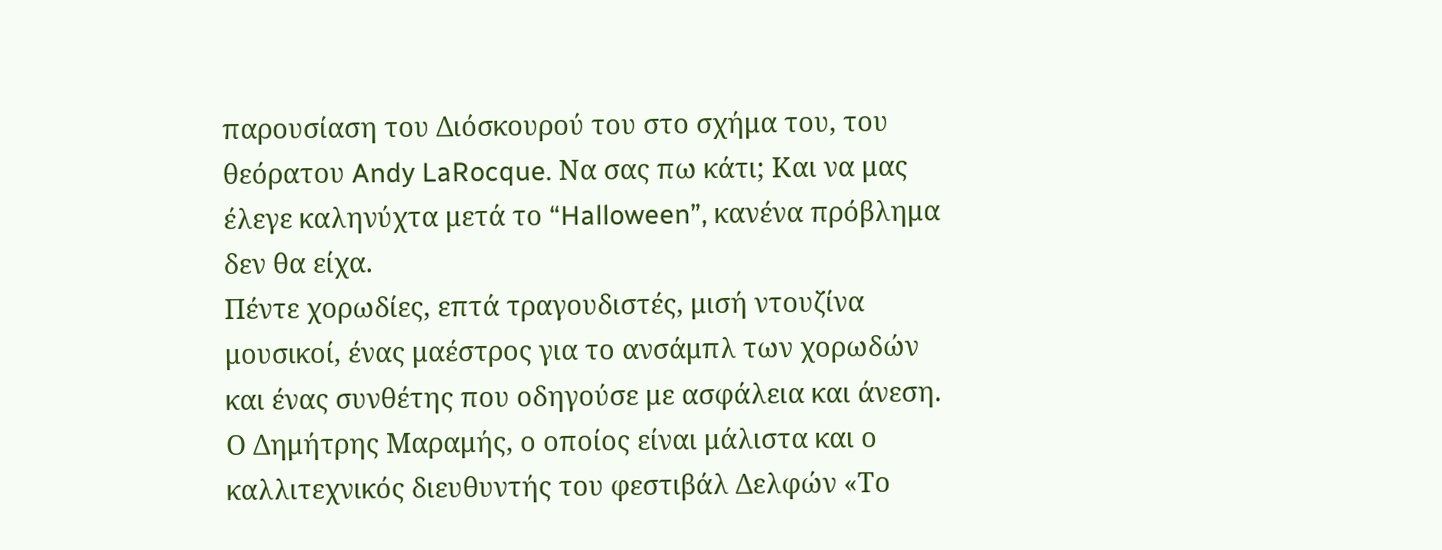παρουσίαση του Διόσκουρού του στο σχήμα του, του θεόρατου Andy LaRocque. Να σας πω κάτι; Και να μας έλεγε καληνύχτα μετά το “Halloween”, κανένα πρόβλημα δεν θα είχα.
Πέντε χορωδίες, επτά τραγουδιστές, μισή ντουζίνα μουσικοί, ένας μαέστρος για το ανσάμπλ των χορωδών και ένας συνθέτης που οδηγούσε με ασφάλεια και άνεση. Ο Δημήτρης Μαραμής, ο οποίος είναι μάλιστα και ο καλλιτεχνικός διευθυντής του φεστιβάλ Δελφών «Το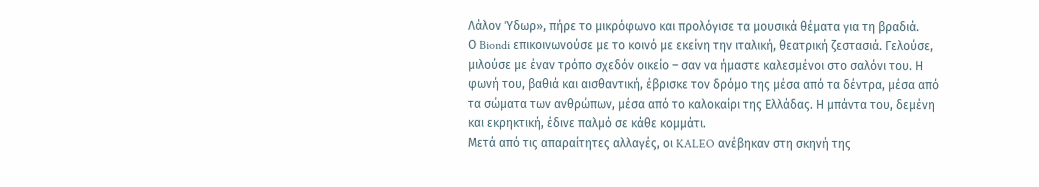Λάλον Ύδωρ», πήρε το μικρόφωνο και προλόγισε τα μουσικά θέματα για τη βραδιά.
Ο Biondi επικοινωνούσε με το κοινό με εκείνη την ιταλική, θεατρική ζεστασιά. Γελούσε, μιλούσε με έναν τρόπο σχεδόν οικείο – σαν να ήμαστε καλεσμένοι στο σαλόνι του. Η φωνή του, βαθιά και αισθαντική, έβρισκε τον δρόμο της μέσα από τα δέντρα, μέσα από τα σώματα των ανθρώπων, μέσα από το καλοκαίρι της Ελλάδας. Η μπάντα του, δεμένη και εκρηκτική, έδινε παλμό σε κάθε κομμάτι.
Μετά από τις απαραίτητες αλλαγές, οι KALEO ανέβηκαν στη σκηνή της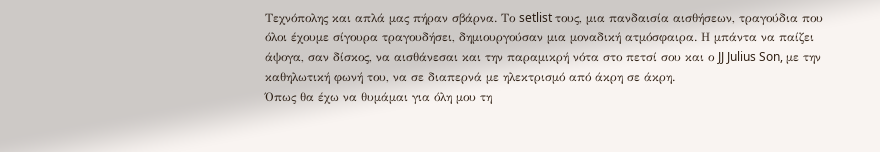Τεχνόπολης και απλά μας πήραν σβάρνα. Το setlist τους, μια πανδαισία αισθήσεων, τραγούδια που όλοι έχουμε σίγουρα τραγουδήσει, δημιουργούσαν μια μοναδική ατμόσφαιρα. Η μπάντα να παίζει άψογα, σαν δίσκος, να αισθάνεσαι και την παραμικρή νότα στο πετσί σου και ο JJ Julius Son, με την καθηλωτική φωνή του, να σε διαπερνά με ηλεκτρισμό από άκρη σε άκρη.
Όπως θα έχω να θυμάμαι για όλη μου τη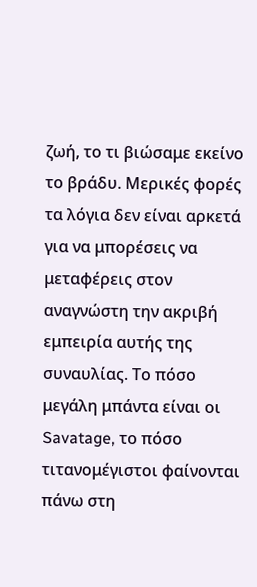ζωή, το τι βιώσαμε εκείνο το βράδυ. Μερικές φορές τα λόγια δεν είναι αρκετά για να μπορέσεις να μεταφέρεις στον αναγνώστη την ακριβή εμπειρία αυτής της συναυλίας. Το πόσο μεγάλη μπάντα είναι οι Savatage, το πόσο τιτανομέγιστοι φαίνονται πάνω στη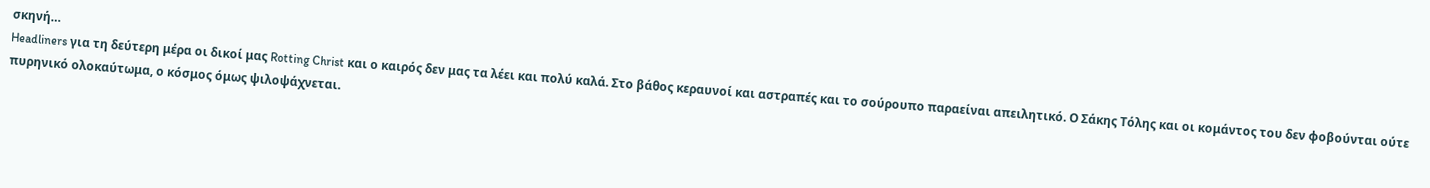σκηνή…
Headliners για τη δεύτερη μέρα οι δικοί μας Rotting Christ και ο καιρός δεν μας τα λέει και πολύ καλά. Στο βάθος κεραυνοί και αστραπές και το σούρουπο παραείναι απειλητικό. Ο Σάκης Τόλης και οι κομάντος του δεν φοβούνται ούτε πυρηνικό ολοκαύτωμα, ο κόσμος όμως ψιλοψάχνεται.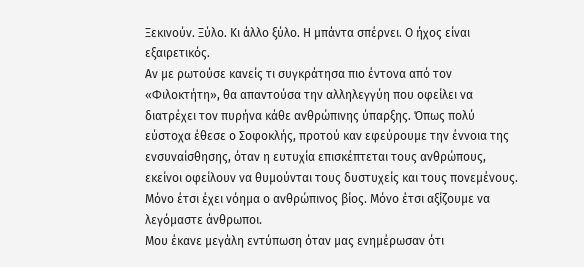Ξεκινούν. Ξύλο. Κι άλλο ξύλο. Η μπάντα σπέρνει. Ο ήχος είναι εξαιρετικός.
Αν με ρωτούσε κανείς τι συγκράτησα πιο έντονα από τον «Φιλοκτήτη», θα απαντούσα την αλληλεγγύη που οφείλει να διατρέχει τον πυρήνα κάθε ανθρώπινης ύπαρξης. Όπως πολύ εύστοχα έθεσε ο Σοφοκλής, προτού καν εφεύρουμε την έννοια της ενσυναίσθησης, όταν η ευτυχία επισκέπτεται τους ανθρώπους, εκείνοι οφείλουν να θυμούνται τους δυστυχείς και τους πονεμένους. Μόνο έτσι έχει νόημα ο ανθρώπινος βίος. Μόνο έτσι αξίζουμε να λεγόμαστε άνθρωποι.
Μου έκανε μεγάλη εντύπωση όταν μας ενημέρωσαν ότι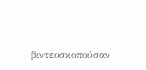βιντεοσκοπούσαν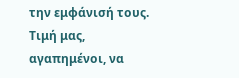την εμφάνισή τους. Τιμή μας, αγαπημένοι, να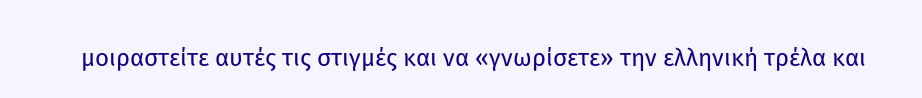μοιραστείτε αυτές τις στιγμές και να «γνωρίσετε» την ελληνική τρέλα και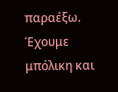παραέξω. Έχουμε μπόλικη και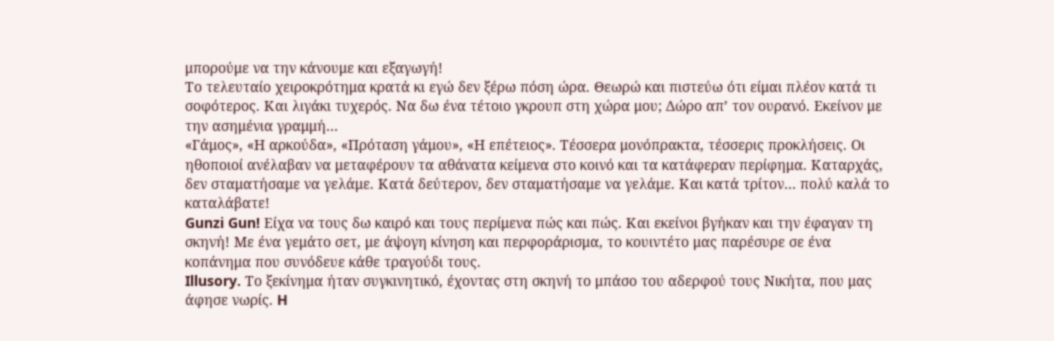μπορούμε να την κάνουμε και εξαγωγή!
Το τελευταίο χειροκρότημα κρατά κι εγώ δεν ξέρω πόση ώρα. Θεωρώ και πιστεύω ότι είμαι πλέον κατά τι σοφότερος. Και λιγάκι τυχερός. Να δω ένα τέτοιο γκρουπ στη χώρα μου; Δώρο απ’ τον ουρανό. Εκείνον με την ασημένια γραμμή…
«Γάμος», «Η αρκούδα», «Πρόταση γάμου», «Η επέτειος». Τέσσερα μονόπρακτα, τέσσερις προκλήσεις. Οι ηθοποιοί ανέλαβαν να μεταφέρουν τα αθάνατα κείμενα στο κοινό και τα κατάφεραν περίφημα. Καταρχάς, δεν σταματήσαμε να γελάμε. Κατά δεύτερον, δεν σταματήσαμε να γελάμε. Και κατά τρίτον… πολύ καλά το καταλάβατε!
Gunzi Gun! Είχα να τους δω καιρό και τους περίμενα πώς και πώς. Και εκείνοι βγήκαν και την έφαγαν τη σκηνή! Με ένα γεμάτο σετ, με άψογη κίνηση και περφοράρισμα, το κουιντέτο μας παρέσυρε σε ένα κοπάνημα που συνόδευε κάθε τραγούδι τους.
Illusory. Το ξεκίνημα ήταν συγκινητικό, έχοντας στη σκηνή το μπάσο του αδερφού τους Νικήτα, που μας άφησε νωρίς. H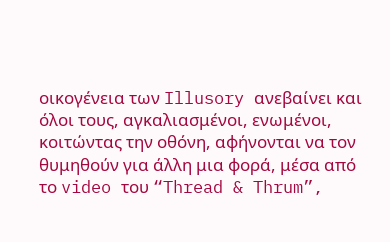οικογένεια των Illusory ανεβαίνει και όλοι τους, αγκαλιασμένοι, ενωμένοι, κοιτώντας την οθόνη, αφήνονται να τον θυμηθούν για άλλη μια φορά, μέσα από το video του “Thread & Thrum”,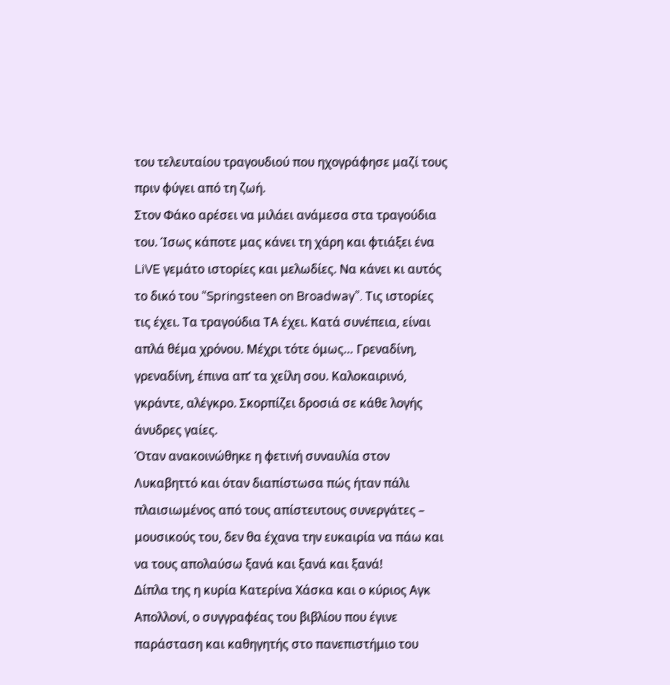του τελευταίου τραγουδιού που ηχογράφησε μαζί τους πριν φύγει από τη ζωή.
Στον Φάκο αρέσει να μιλάει ανάμεσα στα τραγούδια του. Ίσως κάποτε μας κάνει τη χάρη και φτιάξει ένα LiVE γεμάτο ιστορίες και μελωδίες. Να κάνει κι αυτός το δικό του “Springsteen on Broadway”. Τις ιστορίες τις έχει. Τα τραγούδια ΤΑ έχει. Κατά συνέπεια, είναι απλά θέμα χρόνου. Μέχρι τότε όμως… Γρεναδίνη, γρεναδίνη, έπινα απ’ τα χείλη σου. Καλοκαιρινό, γκράντε, αλέγκρο. Σκορπίζει δροσιά σε κάθε λογής άνυδρες γαίες.
Όταν ανακοινώθηκε η φετινή συναυλία στον Λυκαβηττό και όταν διαπίστωσα πώς ήταν πάλι πλαισιωμένος από τους απίστευτους συνεργάτες – μουσικούς του, δεν θα έχανα την ευκαιρία να πάω και να τους απολαύσω ξανά και ξανά και ξανά!
Δίπλα της η κυρία Κατερίνα Χάσκα και ο κύριος Αγκ Απολλονί, ο συγγραφέας του βιβλίου που έγινε παράσταση και καθηγητής στο πανεπιστήμιο του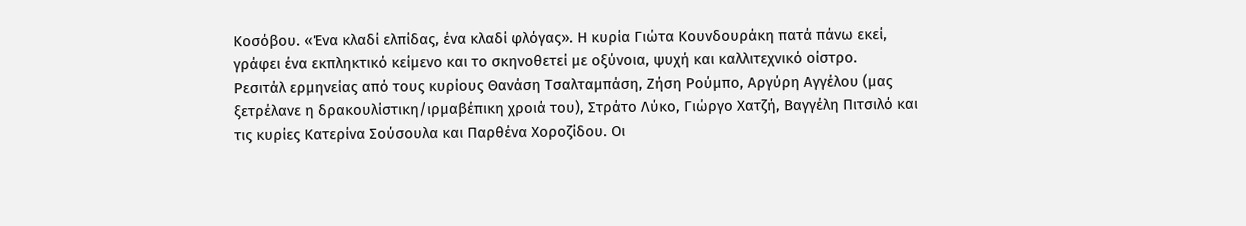Κοσόβου. «Ένα κλαδί ελπίδας, ένα κλαδί φλόγας». Η κυρία Γιώτα Κουνδουράκη πατά πάνω εκεί, γράφει ένα εκπληκτικό κείμενο και το σκηνοθετεί με οξύνοια, ψυχή και καλλιτεχνικό οίστρο.
Ρεσιτάλ ερμηνείας από τους κυρίους Θανάση Τσαλταμπάση, Ζήση Ρούμπο, Αργύρη Αγγέλου (μας ξετρέλανε η δρακουλίστικη/ιρμαβέπικη χροιά του), Στράτο Λύκο, Γιώργο Χατζή, Βαγγέλη Πιτσιλό και τις κυρίες Κατερίνα Σούσουλα και Παρθένα Χοροζίδου. Οι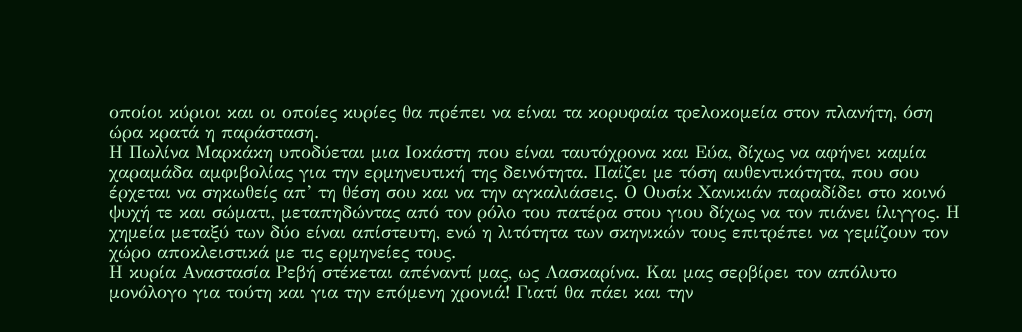οποίοι κύριοι και οι οποίες κυρίες θα πρέπει να είναι τα κορυφαία τρελοκομεία στον πλανήτη, όση ώρα κρατά η παράσταση.
Η Πωλίνα Μαρκάκη υποδύεται μια Ιοκάστη που είναι ταυτόχρονα και Εύα, δίχως να αφήνει καμία χαραμάδα αμφιβολίας για την ερμηνευτική της δεινότητα. Παίζει με τόση αυθεντικότητα, που σου έρχεται να σηκωθείς απ’ τη θέση σου και να την αγκαλιάσεις. Ο Ουσίκ Χανικιάν παραδίδει στο κοινό ψυχή τε και σώματι, μεταπηδώντας από τον ρόλο του πατέρα στου γιου δίχως να τον πιάνει ίλιγγος. Η χημεία μεταξύ των δύο είναι απίστευτη, ενώ η λιτότητα των σκηνικών τους επιτρέπει να γεμίζουν τον χώρο αποκλειστικά με τις ερμηνείες τους.
Η κυρία Αναστασία Ρεβή στέκεται απέναντί μας, ως Λασκαρίνα. Και μας σερβίρει τον απόλυτο μονόλογο για τούτη και για την επόμενη χρονιά! Γιατί θα πάει και την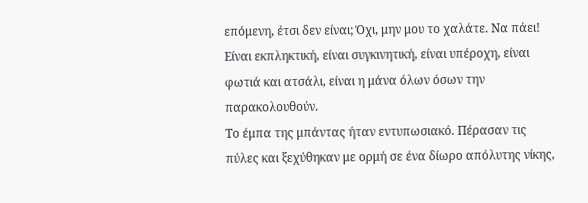επόμενη, έτσι δεν είναι; Όχι, μην μου το χαλάτε. Να πάει! Είναι εκπληκτική, είναι συγκινητική, είναι υπέροχη, είναι φωτιά και ατσάλι, είναι η μάνα όλων όσων την παρακολουθούν.
Το έμπα της μπάντας ήταν εντυπωσιακό. Πέρασαν τις πύλες και ξεχύθηκαν με ορμή σε ένα δίωρο απόλυτης νίκης,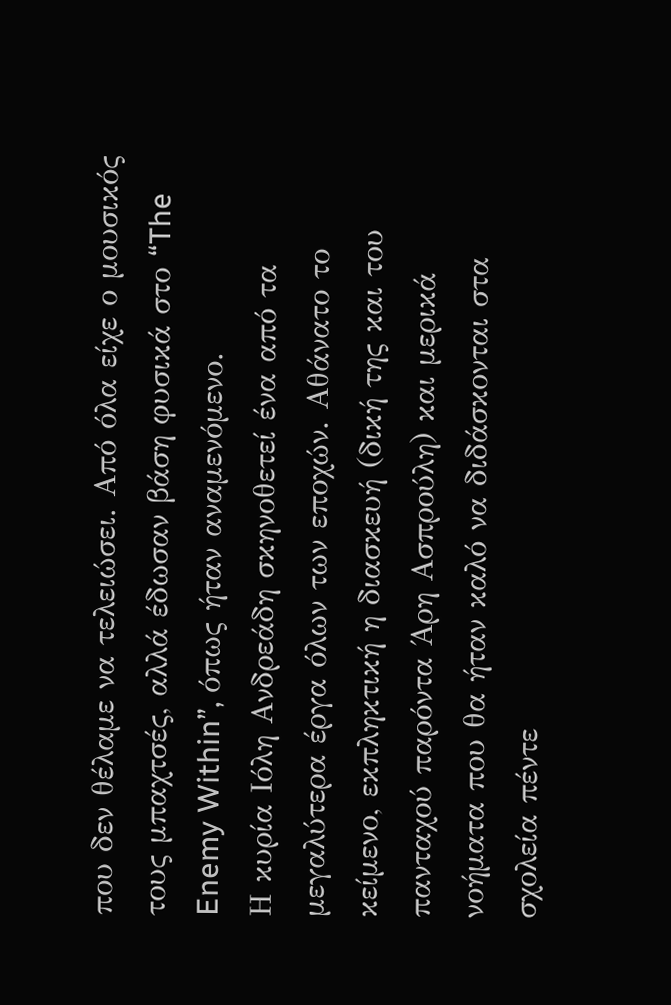που δεν θέλαμε να τελειώσει. Από όλα είχε ο μουσικός τους μπαχτσές, αλλά έδωσαν βάση φυσικά στο “The Enemy Within”, όπως ήταν αναμενόμενο.
Η κυρία Ιόλη Ανδρεάδη σκηνοθετεί ένα από τα μεγαλύτερα έργα όλων των εποχών. Αθάνατο το κείμενο, εκπληκτική η διασκευή (δική της και του πανταχού παρόντα Άρη Ασπρούλη) και μερικά νοήματα που θα ήταν καλό να διδάσκονται στα σχολεία πέντε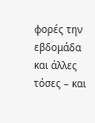φορές την εβδομάδα και άλλες τόσες – και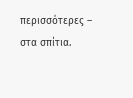περισσότερες – στα σπίτια.